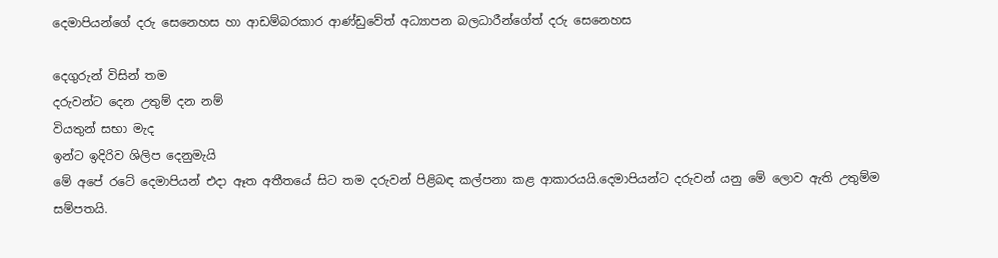දෙමාපියන්ගේ දරු සෙනෙහස හා ආඩම්බරකාර ආණ්ඩුවේත් අධ්‍යාපන බලධාරීන්ගේත් දරු සෙනෙහස

දෙගුරුන් විසින් තම
දරුවන්ට දෙන උතුම් දන නම්
වියතුන් සභා මැද
ඉන්ට ඉදිරිව ශිලිප දෙනුමැයි
මේ අපේ රටේ දෙමාපියන් එදා ඈත අතීතයේ සිට තම දරුවන් පිළිබඳ කල්පනා කළ ආකාරයයි.දෙමාපියන්ට දරුවන් යනු මේ ලොව ඇති උතුම්ම සම්පතයි.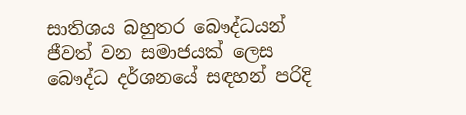සාතිශය බහුතර බෞද්ධයන් ජීවත් වන සමාජයක් ලෙස බෞද්ධ දර්ශනයේ සඳහන් පරිදි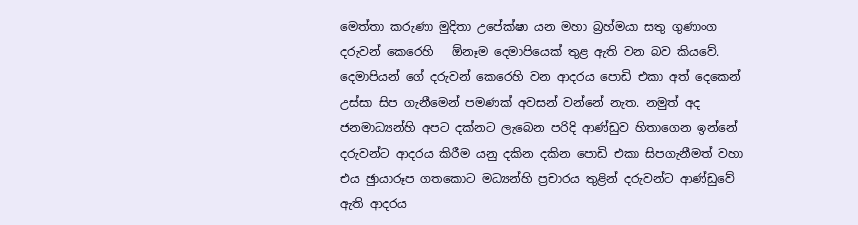මෙත්තා කරුණා මුදිතා උපේක්ෂා යන මහා බ්‍රහ්මයා සතු ගුණාංග දරුවන් කෙරෙහි   ඕනෑම දෙමාපියෙක් තුළ ඇති වන බව කියවේ.
දෙමාපියන් ගේ දරුවන් කෙරෙහි වන ආදරය පොඩි එකා අත් දෙකෙන් උස්සා සිප ගැනීමෙන් පමණක් අවසන් වන්නේ නැත. නමුත් අද ජනමාධ්‍යන්හි අපට දක්නට ලැබෙන පරිදි ආණ්ඩුව හිතාගෙන ඉන්නේ දරුවන්ට ආදරය කිරීම යනු දකින දකින පොඩි එකා සිපගැනීමත් වහා එය ඡුායාරූප ගතකොට මධ්‍යන්හි ප්‍රචාරය තුළින් දරුවන්ට ආණ්ඩුවේ ඇති ආදරය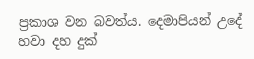ප්‍රකාශ වන බවත්ය. දෙමාපියන් උදේ හවා දහ දුක්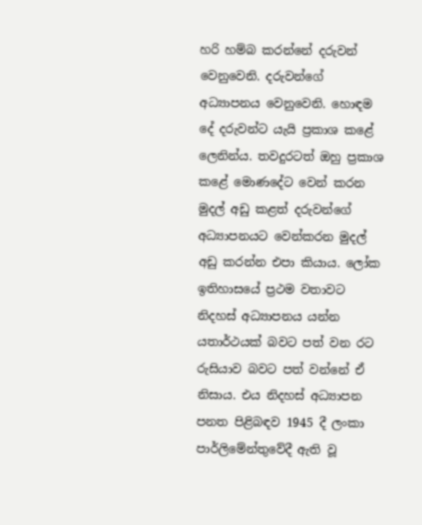හරි හම්බ කරන්නේ දරුවන් වෙනුවෙනි. දරුවන්ගේ අධ්‍යාපනය වෙනුවෙනි. හොඳම දේ දරුවන්ට යැයි ප්‍රකාශ කළේ ලෙනින්ය. තවදුරටත් ඔහු ප්‍රකාශ කළේ මොණදේට වෙන් කරන මුදල් අඩු කළත් දරුවන්ගේ අධ්‍යාපනයට වෙන්කරන මුදල් අඩු කරන්න එපා කියාය. ලෝක ඉතිහාසයේ ප්‍රථම වතාවට නිදහස් අධ්‍යාපනය යන්න යතාර්ථයක් බවට පත් වන රට රුසියාව බවට පත් වන්නේ ඒ නිසාය. එය නිදහස් අධ්‍යාපන පනත පිළිබඳව 1945 දී ලංකා පාර්ලිමේන්තුවේදී ඇති වූ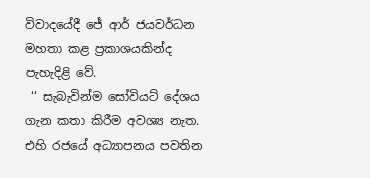විවාදයේදී ජේ ආර් ජයවර්ධන මහතා කළ ප්‍රකාශයකින්ද පැහැදිළි වේ.
 ‘‘ සැබැවින්ම සෝවියට් දේශය ගැන කතා කිරීම අවශ්‍ය නැත. එහි රජයේ අධ්‍යාපනය පවතින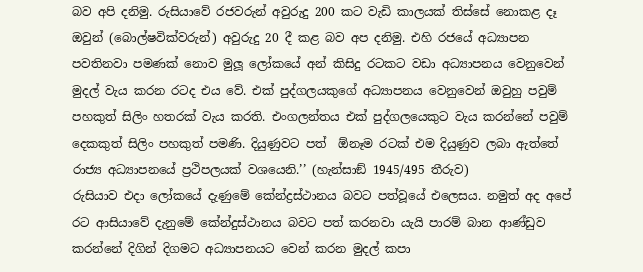බව අපි දනිමු. රුසියාවේ රජවරුන් අවුරුදු 200 කට වැඩි කාලයක් තිස්සේ නොකළ දෑ ඔවුන් (බොල්ෂවික්වරුන්) අවුරුදු 20 දී කළ බව අප දනිමු. එහි රජයේ අධ්‍යාපන පවතිනවා පමණක් නොව මුලූ ලෝකයේ අන් කිසිදු රටකට වඩා අධ්‍යාපනය වෙනුවෙන් මුදල් වැය කරන රටද එය වේ. එක් පුද්ගලයකුගේ අධ්‍යාපනය වෙනුවෙන් ඔවුහු පවුම් පහකුත් සිලිං හතරක් වැය කරති. එංගලන්තය එක් පුද්ගලයෙකුට වැය කරන්නේ පවුම් දෙකකුත් සිලිං පහකුත් පමණි. දියුණුවට පත්  ඕනෑම රටක් එම දියුණුව ලබා ඇත්තේ රාජ්‍ය අධ්‍යාපනයේ ප්‍රථිපලයක් වශයෙනි.’’ (හැන්සාඞ් 1945/495 තීරුව)
රුසියාව එදා ලෝකයේ දැණුමේ කේන්ද්‍රස්ථානය බවට පත්වූයේ එලෙසය. නමුත් අද අපේ රට ආසියාවේ දැනුමේ කේන්දුස්ථානය බවට පත් කරනවා යැයි පාරම් බාන ආණ්ඩුව කරන්නේ දිගින් දිගමට අධ්‍යාපනයට වෙන් කරන මුදල් කපා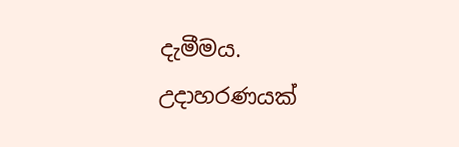දැමීමය. උදාහරණයක්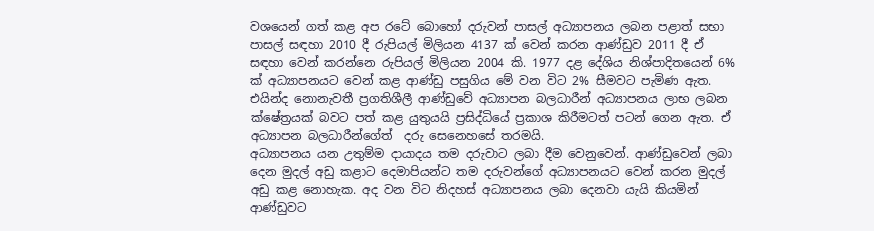වශයෙන් ගත් කළ අප රටේ බොහෝ දරුවන් පාසල් අධ්‍යාපනය ලබන පළාත් සභා පාසල් සඳහා 2010 දී රුපියල් මිලියන 4137 ක් වෙන් කරන ආණ්ඩුව 2011 දී ඒ සඳහා වෙන් කරන්නෙ රුපියල් මිලියන 2004 කි. 1977 දළ දේශිය නිශ්පාදිතයෙන් 6% ක් අධ්‍යාපනයට වෙන් කළ ආණ්ඩු පසුගිය මේ වන විට 2% සීමවට පැමිණ ඇත. එයින්ද නොනැවතී ප්‍රගතිශීලී ආණ්ඩුවේ අධ්‍යාපන බලධාරීන් අධ්‍යාපනය ලාභ ලබන ක්ෂේත්‍රයක් බවට පත් කළ යුතුයයි ප්‍රසිද්ධියේ ප්‍රකාශ කිරීමටත් පටන් ගෙන ඇත. ඒ අධ්‍යාපන බලධාරීන්ගේත්  දරු සෙනෙහසේ තරමයි.
අධ්‍යාපනය යන උතුම්ම දායාදය තම දරුවාට ලබා දීම වෙනුවෙන්. ආණ්ඩුවෙන් ලබා දෙන මුදල් අඩු කළාට දෙමාපියන්ට තම දරුවන්ගේ අධ්‍යාපනයට වෙන් කරන මුදල් අඩු කළ නොහැක. අද වන විට නිදහස් අධ්‍යාපනය ලබා දෙනවා යැයි කියමින් ආණ්ඩුවට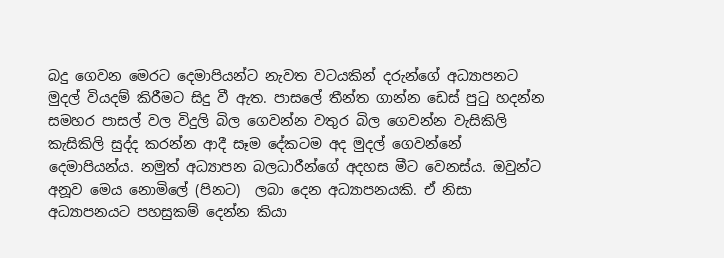බදු ගෙවන මෙරට දෙමාපියන්ට නැවත වටයකින් දරුන්ගේ අධ්‍යාපනට මුදල් වියදම් කිරීමට සිදු වී ඇත. පාසලේ තීන්ත ගාන්න ඩෙස් පුටු හදන්න සමහර පාසල් වල විදුලි බිල ගෙවන්න වතුර බිල ගෙවන්න වැසිකිලි කැසිකිලි සුද්ද කරන්න ආදී සෑම දේකටම අද මුදල් ගෙවන්නේ දෙමාපියන්ය. නමුත් අධ්‍යාපන බලධාරීන්ගේ අදහස මීට වෙනස්ය. ඔවුන්ට අනූව මෙය නොමිලේ (පිනට)  ලබා දෙන අධ්‍යාපනයකි. ඒ නිසා අධ්‍යාපනයට පහසුකම් දෙන්න කියා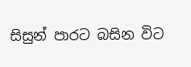සිසුන් පාරට බසින විට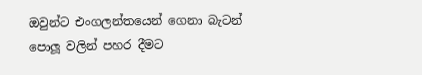ඔවුන්ට එංගලන්තයෙන් ගෙනා බැටන් පොලූ වලින් පහර දීමට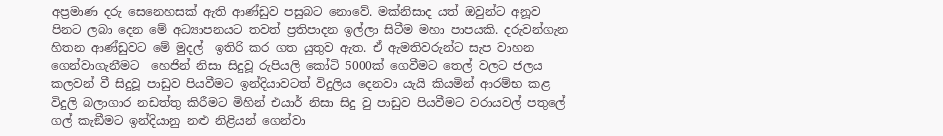අප්‍රමාණ දරු සෙනෙහසක් ඇති ආණ්ඩුව පසුබට නොවේ. මක්නිසාද යත් ඔවුන්ට අනූව පිනට ලබා දෙන මේ අධ්‍යාපනයට තවත් ප්‍රතිපාදන ඉල්ලා සිටීම මහා පාපයකි. දරුවන්ගැන හිතන ආණ්ඩුවට මේ මුදල්  ඉතිරි කර ගත යුතුව ඇත. ඒ ඇමතිවරුන්ට සැප වාහන ගෙන්වාගැනීමට  හෙජින් නිසා සිදුවූ රුපියලි කෝටි 5000ක් ගෙවීමට තෙල් වලට ජලය කලවන් වී සිදුවූ පාඩුව පියවීමට ඉන්දියාවටත් විදුලිය දෙනවා යැයි කියමින් ආරම්භ කළ විදුලි බලාගාර නඩත්තු කිරීමට මිහින් එයාර් නිසා සිදු වු පාඩුව පියවීමට වරායවල් පතුලේ ගල් කැඞීමට ඉන්දියානු නළු නිළියන් ගෙන්වා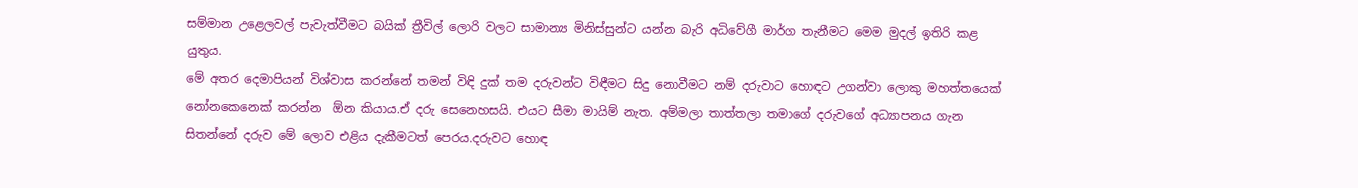සම්මාන උළෙලවල් පැවැත්වීමට බයික් ත්‍රීවිල් ලොරි වලට සාමාන්‍ය මිනිස්සුන්ට යන්න බැරි අධිවේගී මාර්ග තැනීමට මෙම මුදල් ඉතිරි කළ යුතුය.
මේ අතර දෙමාපියන් විශ්වාස කරන්නේ තමන් විඳි දුක් තම දරුවන්ට විඳීමට සිදු නොවීමට නම් දරුවාට හොඳට උගන්වා ලොකු මහත්තයෙක් නෝනකෙනෙක් කරන්න  ඕන කියාය.ඒ දරු සෙනෙහසයි. එයට සීමා මායිම් නැත. අම්මලා තාත්තලා තමාගේ දරුවගේ අධ්‍යාපනය ගැන සිතන්නේ දරුව මේ ලොව එළිය දැකීමටත් පෙරය.දරුවට හොඳ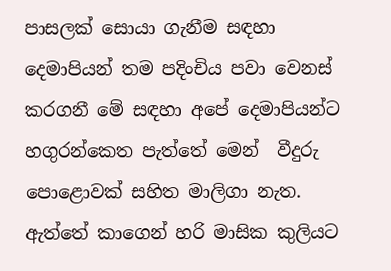පාසලක් සොයා ගැනීම සඳහා දෙමාපියන් තම පදිංචිය පවා වෙනස් කරගනී මේ සඳහා අපේ දෙමාපියන්ට හගුරන්කෙත පැත්තේ මෙන්  වීදුරු පොළොවක් සහිත මාලිගා නැත. ඇත්තේ කාගෙන් හරි මාසික කුලියට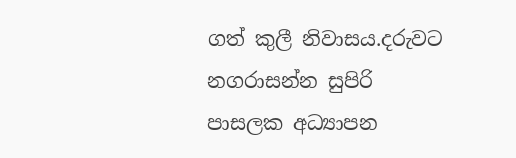ගත් කුලී නිවාසය.දරුවට නගරාසන්න සුපිරි පාසලක අධ්‍යාපන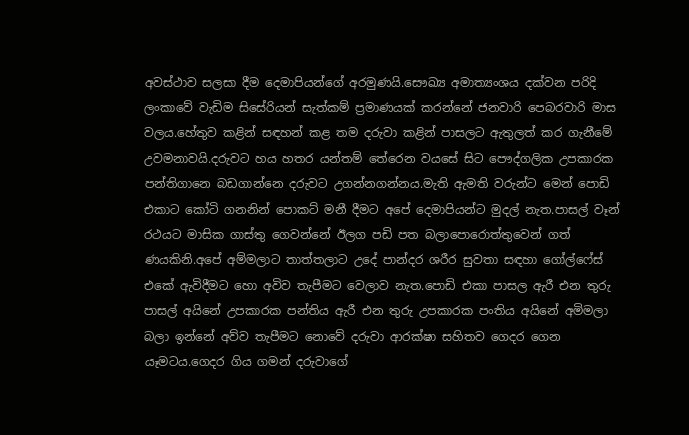අවස්ථාව සලසා දීම දෙමාපියන්ගේ අරමුණයි.සෞඛ්‍ය අමාත්‍යංශය දක්වන පරිදි ලංකාවේ වැඩිම සිසේරියන් සැත්කම් ප්‍රමාණයක් කරන්නේ ජනවාරි පෙබරවාරි මාස වලය.හේතුව කළින් සඳහන් කළ තම දරුවා කළින් පාසලට ඇතුලත් කර ගැනීමේ උවමනාවයි.දරුවට හය හතර යන්තම් තේරෙන වයසේ සිට පෞද්ගලික උපකාරක පන්තිගානෙ බඩගාන්නෙ දරුවට උගන්නගන්නය.මැති ඇමති වරුන්ට මෙන් පොඩි එකාට කෝටි ගනනින් පොකට් මනී දීමට අපේ දෙමාපියන්ට මුදල් නැත.පාසල් වෑන් රථයට මාසික ගාස්තු ගෙවන්නේ ඊලග පඩි පත බලාපොරොත්තුවෙන් ගත් ණයකිනි.අපේ අම්මලාට තාත්තලාට උදේ පාන්දර ශරීර සුවතා සඳහා ගෝල්ෆේස් එකේ ඇවිදීමට හො අවිව තැපීමට වෙලාව නැත.පොඩි එකා පාසල ඇරී එන තුරු පාසල් අයිනේ උපකාරක පන්තිය ඇරී එන තුරු උපකාරක පංතිය අයිනේ අමිමලා බලා ඉන්නේ අව්ව තැපීමට නොවේ දරුවා ආරක්ෂා සහිතව ගෙදර ගෙන යෑමටය.ගෙදර ගිය ගමන් දරුවාගේ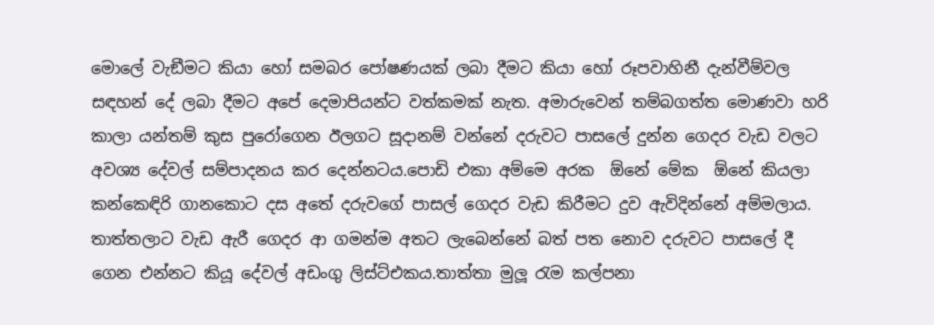මොලේ වැඞීමට කියා හෝ සමබර පෝෂණයක් ලබා දීමට කියා හෝ රූපවාහිනී දැන්වීම්වල සඳහන් දේ ලබා දීමට අපේ දෙමාපියන්ට වත්කමක් නැත. අමාරුවෙන් තම්බගත්ත මොණවා හරි කාලා යන්තම් කුස පුරෝගෙන ඊලගට සූදානම් වන්නේ දරුවට පාසලේ දුන්න ගෙදර වැඩ වලට අවශ්‍ය දේවල් සම්පාදනය කර දෙන්නටය.පොඩි එකා අම්මෙ අරක  ඕනේ මේක  ඕනේ කියලා කන්කෙඳිරි ගානකොට දස අතේ දරුවගේ පාසල් ගෙදර වැඩ කිරීමට දුව ඇවිදින්නේ අම්මලාය. තාත්තලාට වැඩ ඇරී ගෙදර ආ ගමන්ම අතට ලැබෙන්නේ බත් පත නොව දරුවට පාසලේ දී ගෙන එන්නට කියූ දේවල් අඩංගු ලිස්ට්එකය.තාත්තා මුලූ රැම කල්පනා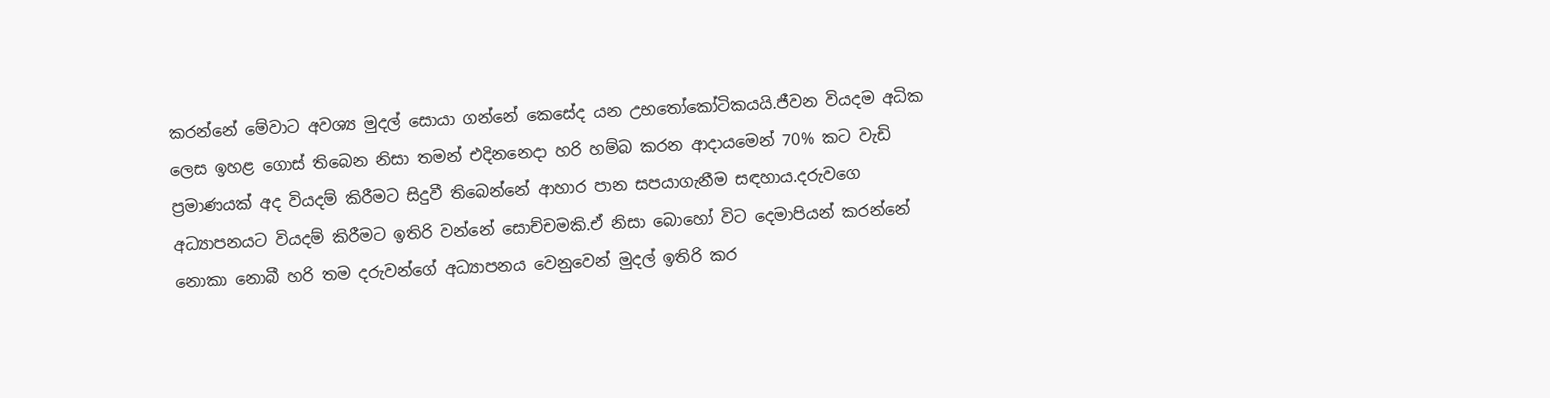කරන්නේ මේවාට අවශ්‍ය මුදල් සොයා ගන්නේ කෙසේද යන උභතෝකෝටිකයයි.ජීවන වියදම අධික ලෙස ඉහළ ගොස් තිබෙන නිසා තමන් එදිනනෙදා හරි හම්බ කරන ආදායමෙන් 70% කට වැඩි ප්‍රමාණයක් අද වියදම් කිරීමට සිදුවී තිබෙන්නේ ආහාර පාන සපයාගැනීම සඳහාය.දරුවගෙ අධ්‍යාපනයට වියදම් කිරීමට ඉතිරි වන්නේ සොච්චමකි.ඒ නිසා බොහෝ විට දෙමාපියන් කරන්නේ නොකා නොබී හරි තම දරුවන්ගේ අධ්‍යාපනය වෙනුවෙන් මුදල් ඉතිරි කර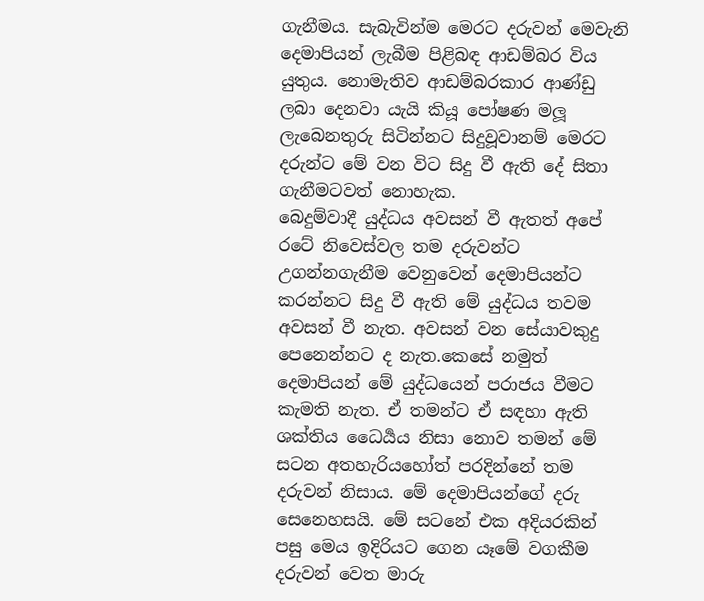ගැනීමය. සැබැවින්ම මෙරට දරුවන් මෙවැනි දෙමාපියන් ලැබීම පිළිබඳ ආඩම්බර විය යුතුය. නොමැතිව ආඩම්බරකාර ආණ්ඩු ලබා දෙනවා යැයි කියූ පෝෂණ මලූ ලැබෙනතුරු සිටින්නට සිදුවූවානම් මෙරට දරුන්ට මේ වන විට සිදු වී ඇති දේ සිතා ගැනීමටවත් නොහැක.
බෙදුම්වාදී යුද්ධය අවසන් වී ඇතත් අපේ රටේ නිවෙස්වල තම දරුවන්ට උගන්නගැනීම වෙනුවෙන් දෙමාපියන්ට කරන්නට සිදු වී ඇති මේ යුද්ධය තවම අවසන් වී නැත. අවසන් වන සේයාවකුදු පෙනෙන්නට ද නැත.කෙසේ නමුත් දෙමාපියන් මේ යුද්ධයෙන් පරාජය වීමට කැමති නැත. ඒ තමන්ට ඒ සඳහා ඇති ශක්තිය ධෛර්‍යය නිසා නොව තමන් මේ සටන අතහැරියහෝත් පරදින්නේ තම දරුවන් නිසාය. මේ දෙමාපියන්ගේ දරු සෙනෙහසයි. මේ සටනේ එක අදියරකින් පසු මෙය ඉදිරියට ගෙන යෑමේ වගකීම දරුවන් වෙත මාරු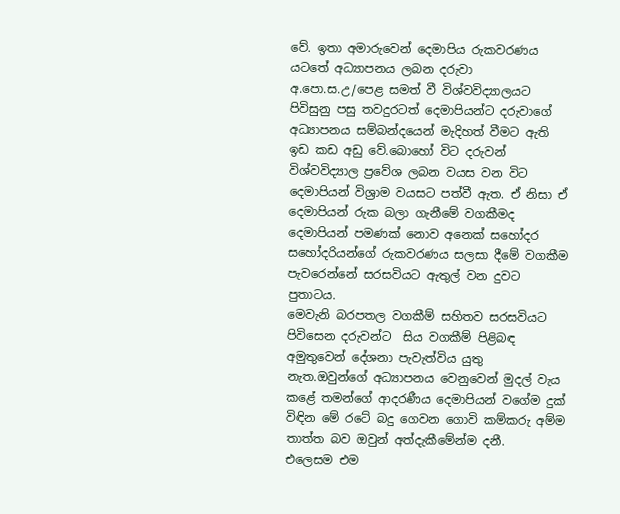වේ. ඉතා අමාරුවෙන් දෙමාපිය රුකවරණය යටතේ අධ්‍යාපනය ලබන දරුවා අ.පො.ස.උ/පෙළ සමත් වී විශ්වවිද්‍යාලයට පිවිසුනු පසු තවදුරටත් දෙමාපියන්ට දරුවාගේ අධ්‍යාපනය සම්බන්දයෙන් මැදිහත් වීමට ඇති ඉඩ කඩ අඩු වේ.බොහෝ විට දරුවන් විශ්වවිද්‍යාල ප්‍රවේශ ලබන වයස වන විට දෙමාපියන් විශ්‍රාම වයසට පත්වී ඇත. ඒ නිසා ඒ දෙමාපියන් රුක බලා ගැනීමේ වගකීමද දෙමාපියන් පමණක් නොව අනෙක් සහෝදර සහෝදරියන්ගේ රුකවරණය සලසා දීමේ වගකීම පැවරෙන්නේ සරසවියට ඇතුල් වන දුවට පුතාටය.
මෙවැනි බරපතල වගකීම් සහිතව සරසවියට පිවිසෙන දරුවන්ට  සිය වගකීම් පිළිබඳ අමුතුවෙන් දේශනා පැවැත්විය යුතු නැත.ඔවුන්ගේ අධ්‍යාපනය වෙනුවෙන් මුදල් වැය කළේ තමන්ගේ ආදරණීය දෙමාපියන් වගේම දුක් විඳින මේ රටේ බදු ගෙවන ගොවි කම්කරු අම්ම තාත්ත බව ඔවුන් අත්දැකීමේන්ම දනී.
එලෙසම එම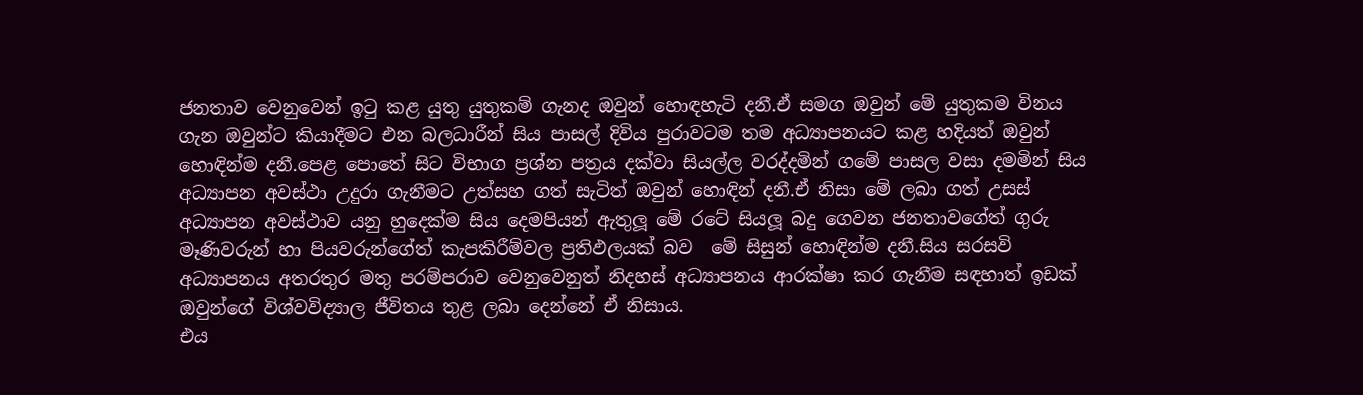ජනතාව වෙනුවෙන් ඉටු කළ යුතු යුතුකම් ගැනද ඔවුන් හොඳහැටි දනී.ඒ සමග ඔවුන් මේ යුතුකම විනය ගැන ඔවුන්ට කියාදීමට එන බලධාරීන් සිය පාසල් දිවිය පුරාවටම තම අධ්‍යාපනයට කළ හදියත් ඔවුන් හොඳින්ම දනී.පෙළ පොතේ සිට විභාග ප්‍රශ්න පත්‍රය දක්වා සියල්ල වරද්දමින් ගමේ පාසල වසා දමමින් සිය අධ්‍යාපන අවස්ථා උදුරා ගැනීමට උත්සහ ගත් සැටිත් ඔවුන් හොඳින් දනී.ඒ නිසා මේ ලබා ගත් උසස් අධ්‍යාපන අවස්ථාව යනු හුදෙක්ම සිය දෙමපියන් ඇතුලූ මේ රටේ සියලූ බදු ගෙවන ජනතාවගේත් ගුරු මෑණිවරුන් හා පියවරුන්ගේත් කැපකිරීම්වල ප්‍රතිඵලයක් බව  මේ සිසුන් හොඳින්ම දනී.සිය සරසවි අධ්‍යාපනය අතරතුර මතු පරම්පරාව වෙනුවෙනුත් නිදහස් අධ්‍යාපනය ආරක්ෂා කර ගැනීම සඳහාත් ඉඩක් ඔවුන්ගේ විශ්වවිද්‍යාල ජීවිතය තුළ ලබා දෙන්නේ ඒ නිසාය.
එය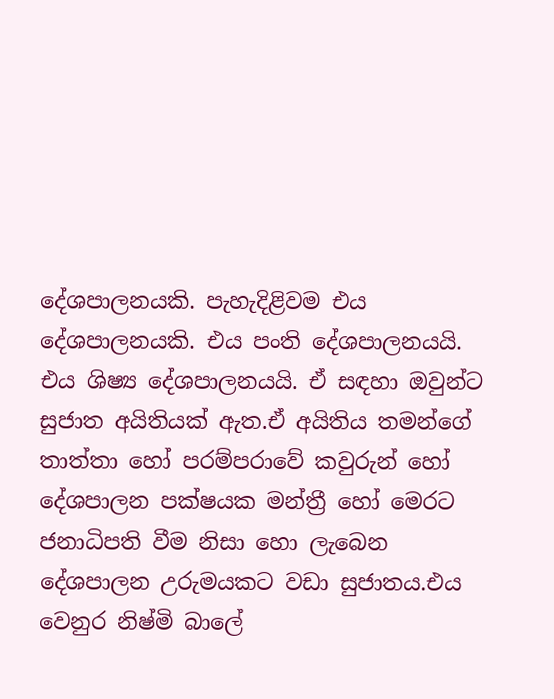දේශපාලනයකි. පැහැදිළිවම එය දේශපාලනයකි. එය පංති දේශපාලනයයි. එය ශිෂ්‍ය දේශපාලනයයි. ඒ සඳහා ඔවුන්ට සුජාත අයිතියක් ඇත.ඒ අයිතිය තමන්ගේ තාත්තා හෝ පරම්පරාවේ කවුරුන් හෝ දේශපාලන පක්ෂයක මන්ත්‍රී හෝ මෙරට ජනාධිපති වීම නිසා හො ලැබෙන දේශපාලන උරුමයකට වඩා සුජාතය.එය වෙනුර නිෂ්මි බාලේ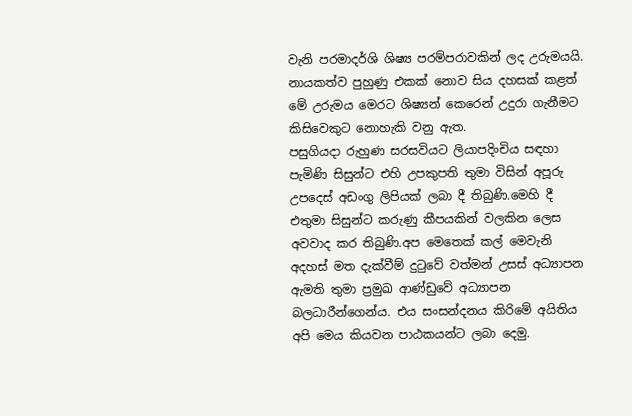වැනි පරමාදර්ශි ශිෂ්‍ය පරම්පරාවකින් ලද උරුමයයි. නායකත්ව පුහුණු එකක් නොව සිය දහසක් කළත් මේ උරුමය මෙරට ශිෂ්‍යන් කෙරෙන් උදුරා ගැනීමට කිසිවෙකුට නොහැකි වනු ඇත.
පසුගියදා රුහුණ සරසවියට ලියාපදිංචිය සඳහා පැමිණි සිසුන්ට එහි උපකුපති තුමා විසින් අපූරු උපදෙස් අඩංගු ලිපියක් ලබා දී තිබුණි.මෙහි දී එතුමා සිසුන්ට කරුණු කීපයකින් වලකින ලෙස අවවාද කර තිබුණි.අප මෙතෙක් කල් මෙවැනි අදහස් මත දැක්වීම් දුටුවේ වත්මන් උසස් අධ්‍යාපන ඇමති තුමා ප්‍රමුඛ ආණ්ඩුවේ අධ්‍යාපන බලධාරීන්ගෙන්ය. එය සංසන්දනය කිරිමේ අයිතිය අපි මෙය කියවන පාඨකයන්ට ලබා දෙමු.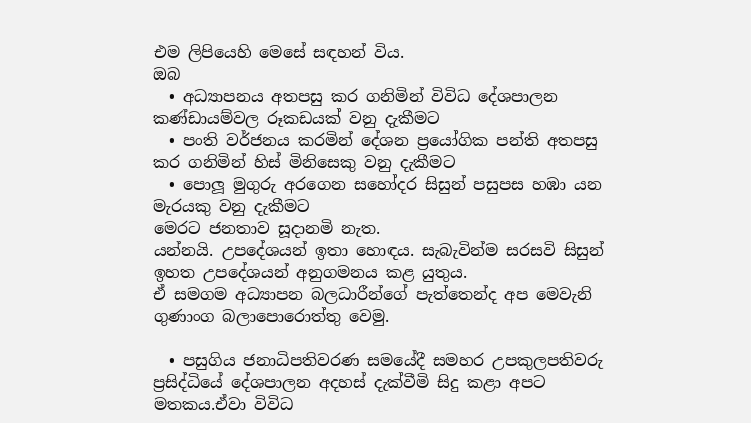එම ලිපියෙහි මෙසේ සඳහන් විය.
ඔබ
  • අධ්‍යාපනය අතපසු කර ගනිමින් විවිධ දේශපාලන කණ්ඩායම්වල රූකඩයක් වනු දැකීමට
  • පංති වර්ජනය කරමින් දේශන ප්‍රයෝගික පන්ති අතපසු කර ගනිමින් හිස් මිනිසෙකු වනු දැකීමට
  • පොලූ මුගුරු අරගෙන සහෝදර සිසුන් පසුපස හඹා යන මැරයකු වනු දැකීමට
මෙරට ජනතාව සූදානමි නැත.
යන්නයි. උපදේශයන් ඉතා හොඳය. සැබැවින්ම සරසවි සිසුන් ඉහත උපදේශයන් අනුගමනය කළ යුතුය.
ඒ සමගම අධ්‍යාපන බලධාරීන්ගේ පැත්තෙන්ද අප මෙවැනි ගුණාංග බලාපොරොත්තු වෙමු.

  • පසුගිය ජනාධිපතිවරණ සමයේදී සමහර උපකුලපතිවරු ප්‍රසිද්ධියේ දේශපාලන අදහස් දැක්වීමි සිදු කළා අපට මතකය.ඒවා විවිධ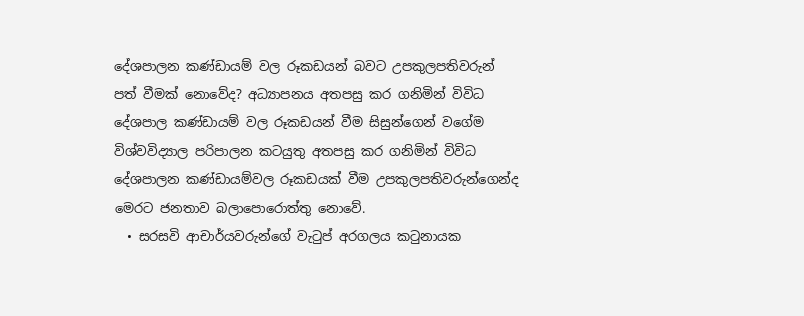දේශපාලන කණ්ඩායම් වල රූකඩයන් බවට උපකුලපතිවරුන් පත් වීමක් නොවේද? අධ්‍යාපනය අතපසු කර ගනිමින් විවිධ දේශපාල කණ්ඩායම් වල රූකඩයන් වීම සිසුන්ගෙන් වගේම විශ්වවිද්‍යාල පරිපාලන කටයුතු අතපසු කර ගනිමින් විවිධ දේශපාලන කණ්ඩායම්වල රූකඩයක් වීම උපකුලපතිවරුන්ගෙන්ද මෙරට ජනතාව බලාපොරොත්තු නොවේ.
  • සරසවි ආචාර්යවරුන්ගේ වැටුප් අරගලය කටුනායක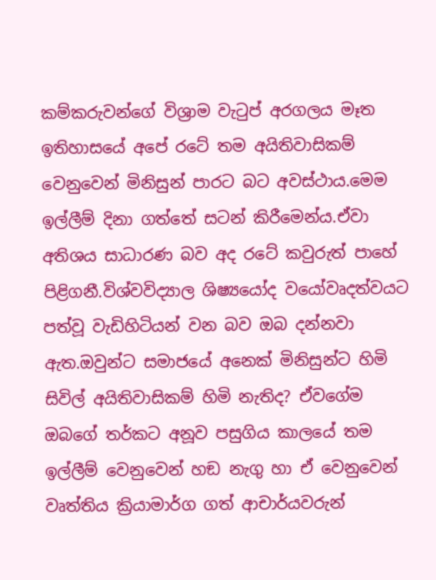කම්කරුවන්ගේ විශ්‍රාම වැටුප් අරගලය මෑත ඉතිහාසයේ අපේ රටේ තම අයිතිවාසිකම් වෙනුවෙන් මිනිසුන් පාරට බට අවස්ථාය.මෙම ඉල්ලීම් දිනා ගත්තේ සටන් කිරීමෙන්ය.ඒවා අතිශය සාධාරණ බව අද රටේ කවුරුත් පාහේ පිළිගනී.විශ්වවිද්‍යාල ශිෂ්‍යයෝද වයෝවෘදත්වයට පත්වූ වැඩිහිටියන් වන බව ඔබ දන්නවා ඇත.ඔවුන්ට සමාජයේ අනෙක් මිනිසුන්ට හිමි සිවිල් අයිතිවාසිකම් හිමි නැතිද? ඒවගේම ඔබගේ තර්කට අනූව පසුගිය කාලයේ තම ඉල්ලීම් වෙනුවෙන් හඞ නැගු හා ඒ වෙනුවෙන් වෘත්තිය ක්‍රියාමාර්ග ගත් ආචාර්යවරුන්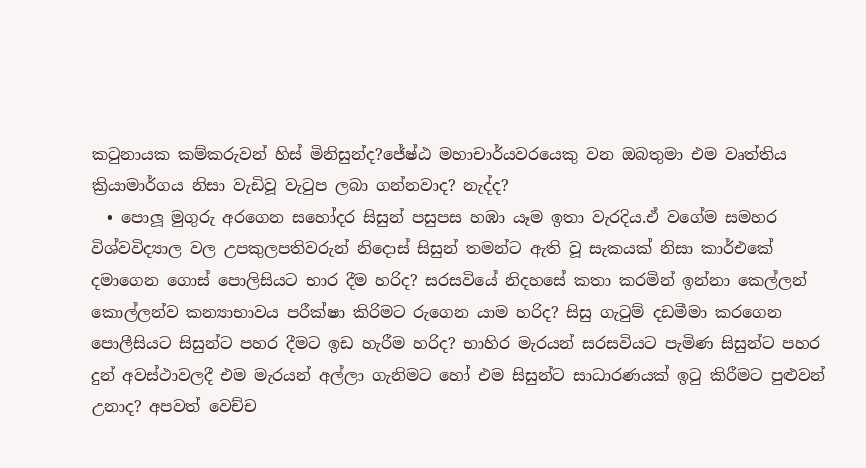කටුනායක කම්කරුවන් හිස් මිනිසුන්ද?ජේෂ්ඨ මහාචාර්යවරයෙකු වන ඔබතුමා එම වෘත්තිය ක්‍රියාමාර්ගය නිසා වැඩිවූ වැටුප ලබා ගන්නවාද? නැද්ද?
  • පොලූ මුගුරු අරගෙන සහෝදර සිසුන් පසුපස හඹා යෑම ඉතා වැරදිය.ඒ වගේම සමහර විශ්වවිද්‍යාල වල උපකුලපතිවරුන් නිදොස් සිසුන් තමන්ට ඇති වූ සැකයක් නිසා කාර්එකේ දමාගෙන ගොස් පොලිසියට භාර දීම හරිද? සරසවියේ නිදහසේ කතා කරමින් ඉන්නා කෙල්ලන් කොල්ලන්ව කන්‍යාභාවය පරීක්ෂා කිරිමට රුගෙන යාම හරිද? සිසු ගැටුම් දඩමීමා කරගෙන පොලීසියට සිසුන්ට පහර දීමට ඉඩ හැරීම හරිද? භාහිර මැරයන් සරසවියට පැමිණ සිසුන්ට පහර දුන් අවස්ථාවලදී එම මැරයන් අල්ලා ගැනිමට හෝ එම සිසුන්ට සාධාරණයක් ඉටු කිරීමට පුළුවන් උනාද? අපවත් වෙච්ච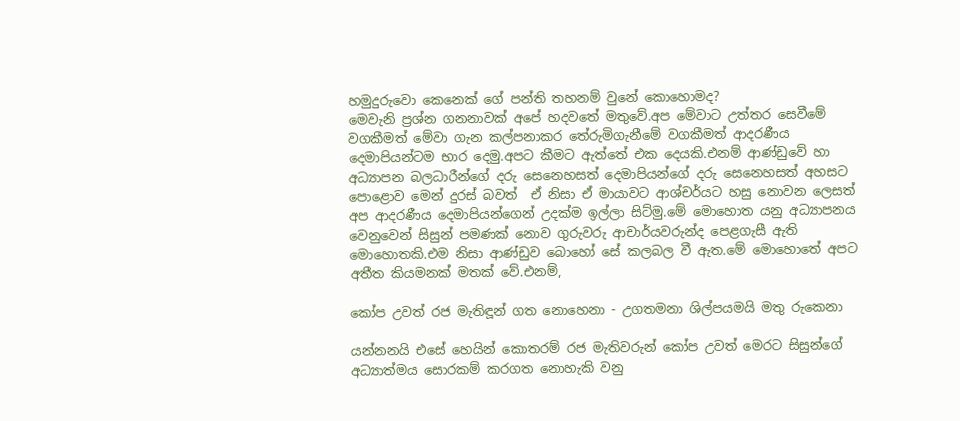හමුදුරුවො කෙනෙක් ගේ පන්ති තහනම් වුනේ කොහොමද?
මෙවැනි ප්‍රශ්න ගනනාවක් අපේ හදවතේ මතුවේ.අප මේවාට උත්තර සෙවීමේ වගකීමත් මේවා ගැන කල්පනාකර තේරුමිගැනීමේ වගකීමත් ආදරණීය දෙමාපියන්ටම භාර දෙමු.අපට කීමට ඇත්තේ එක දෙයකි.එනම් ආණ්ඩුවේ හා අධ්‍යාපන බලධාරීන්ගේ දරු සෙනෙහසත් දෙමාපියන්ගේ දරු සෙනෙහසත් අහසට පොළොව මෙන් දුරස් බවත්  ඒ නිසා ඒ මායාවට ආශ්චර්යට හසු නොවන ලෙසත් අප ආදරණීය දෙමාපියන්ගෙන් උදක්ම ඉල්ලා සිට්මු.මේ මොහොත යනු අධ්‍යාපනය වෙනුවෙන් සිසුන් පමණක් නොව ගුරුවරු ආචාර්යවරුන්ද පෙළගැසී ඇති මොහොතකි.එම නිසා ආණ්ඩුව බොහෝ සේ කලබල වී ඇත.මේ මොහොතේ අපට අතීත කියමනක් මතක් වේ.එනම්,

කෝප උවත් රජ මැතිඳූන් ගත නොහෙනා - උගතමනා ශිල්පයමයි මතු රුකෙනා

යන්නනයි එසේ හෙයින් කොතරම් රජ මැතිවරුන් කෝප උවත් මෙරට සිසුන්ගේ අධ්‍යාත්මය සොරකම් කරගත නොහැකි වනු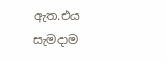ඇත.එය සැමදාම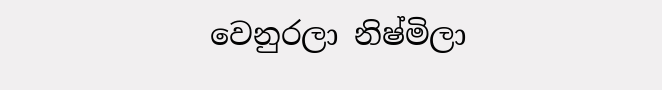වෙනුරලා නිෂ්මිලා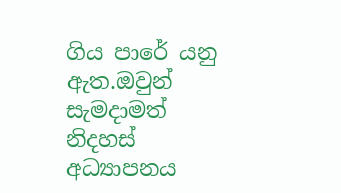ගිය පාරේ යනු ඇත.ඔවුන් සැමදාමත් නිදහස් අධ්‍යාපනය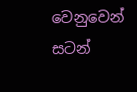වෙනුවෙන් සටන්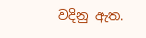වදිනු ඇත.